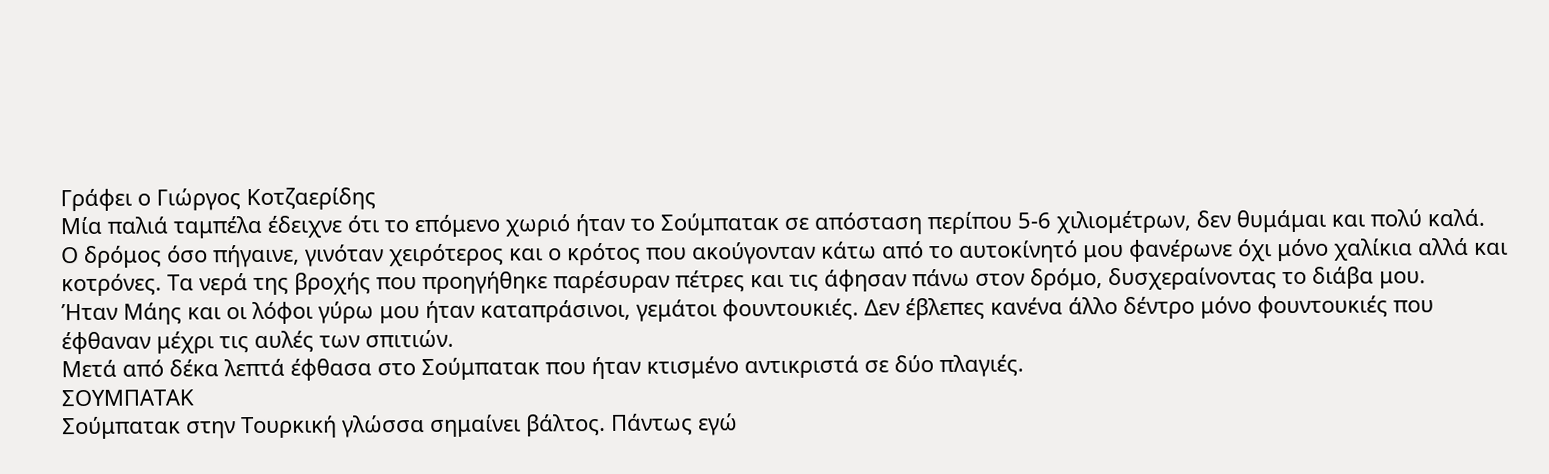Γράφει ο Γιώργος Κοτζαερίδης
Μία παλιά ταμπέλα έδειχνε ότι το επόμενο χωριό ήταν το Σούμπατακ σε απόσταση περίπου 5-6 χιλιομέτρων, δεν θυμάμαι και πολύ καλά.
Ο δρόμος όσο πήγαινε, γινόταν χειρότερος και ο κρότος που ακούγονταν κάτω από το αυτοκίνητό μου φανέρωνε όχι μόνο χαλίκια αλλά και κοτρόνες. Τα νερά της βροχής που προηγήθηκε παρέσυραν πέτρες και τις άφησαν πάνω στον δρόμο, δυσχεραίνοντας το διάβα μου.
Ήταν Μάης και οι λόφοι γύρω μου ήταν καταπράσινοι, γεμάτοι φουντουκιές. Δεν έβλεπες κανένα άλλο δέντρο μόνο φουντουκιές που έφθαναν μέχρι τις αυλές των σπιτιών.
Μετά από δέκα λεπτά έφθασα στο Σούμπατακ που ήταν κτισμένο αντικριστά σε δύο πλαγιές.
ΣΟΥΜΠΑΤΑΚ
Σούμπατακ στην Τουρκική γλώσσα σημαίνει βάλτος. Πάντως εγώ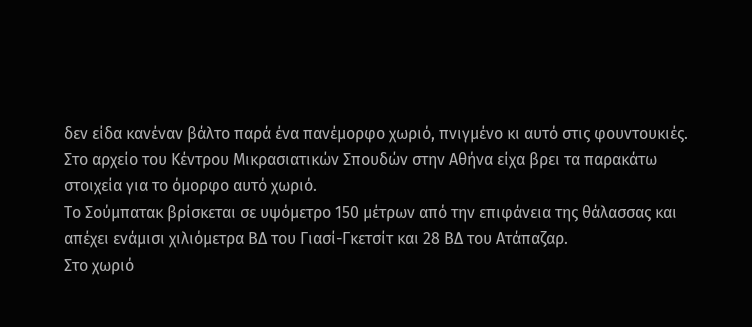δεν είδα κανέναν βάλτο παρά ένα πανέμορφο χωριό, πνιγμένο κι αυτό στις φουντουκιές.
Στο αρχείο του Κέντρου Μικρασιατικών Σπουδών στην Αθήνα είχα βρει τα παρακάτω στοιχεία για το όμορφο αυτό χωριό.
Το Σούμπατακ βρίσκεται σε υψόμετρο 150 μέτρων από την επιφάνεια της θάλασσας και απέχει ενάμισι χιλιόμετρα ΒΔ του Γιασί-Γκετσίτ και 28 ΒΔ του Ατάπαζαρ.
Στο χωριό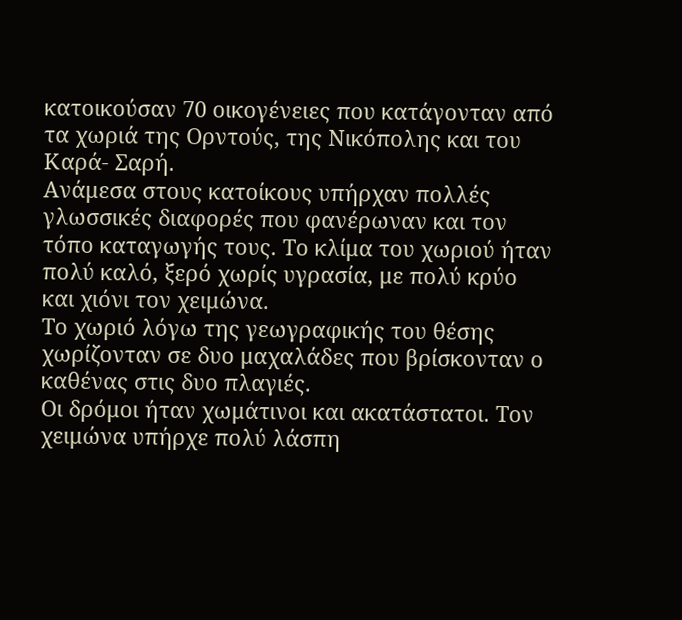κατοικούσαν 70 οικογένειες που κατάγονταν από τα χωριά της Ορντούς, της Νικόπολης και του Καρά- Σαρή.
Ανάμεσα στους κατοίκους υπήρχαν πολλές γλωσσικές διαφορές που φανέρωναν και τον τόπο καταγωγής τους. Το κλίμα του χωριού ήταν πολύ καλό, ξερό χωρίς υγρασία, με πολύ κρύο και χιόνι τον χειμώνα.
Το χωριό λόγω της γεωγραφικής του θέσης χωρίζονταν σε δυο μαχαλάδες που βρίσκονταν ο καθένας στις δυο πλαγιές.
Οι δρόμοι ήταν χωμάτινοι και ακατάστατοι. Τον χειμώνα υπήρχε πολύ λάσπη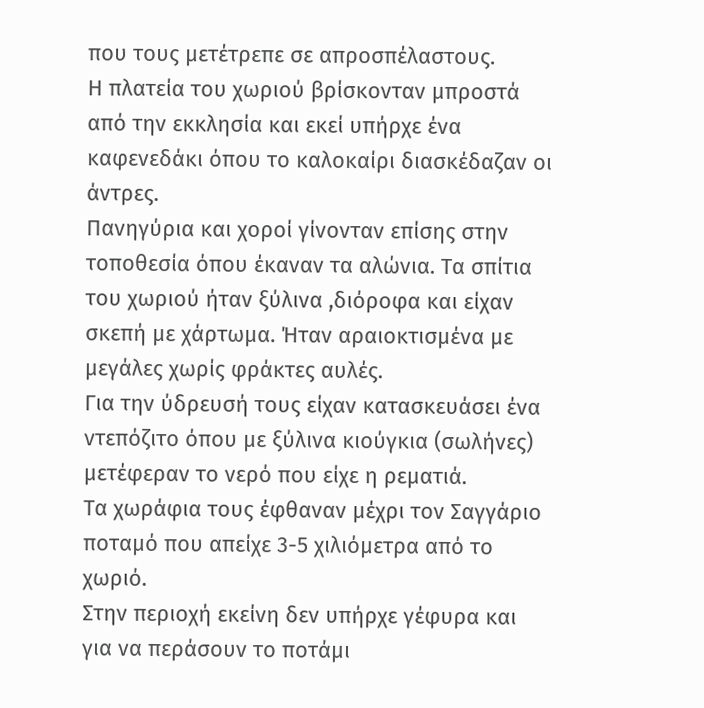που τους μετέτρεπε σε απροσπέλαστους.
Η πλατεία του χωριού βρίσκονταν μπροστά από την εκκλησία και εκεί υπήρχε ένα καφενεδάκι όπου το καλοκαίρι διασκέδαζαν οι άντρες.
Πανηγύρια και χοροί γίνονταν επίσης στην τοποθεσία όπου έκαναν τα αλώνια. Τα σπίτια του χωριού ήταν ξύλινα ,διόροφα και είχαν σκεπή με χάρτωμα. Ήταν αραιοκτισμένα με μεγάλες χωρίς φράκτες αυλές.
Για την ύδρευσή τους είχαν κατασκευάσει ένα ντεπόζιτο όπου με ξύλινα κιούγκια (σωλήνες) μετέφεραν το νερό που είχε η ρεματιά.
Τα χωράφια τους έφθαναν μέχρι τον Σαγγάριο ποταμό που απείχε 3-5 χιλιόμετρα από το χωριό.
Στην περιοχή εκείνη δεν υπήρχε γέφυρα και για να περάσουν το ποτάμι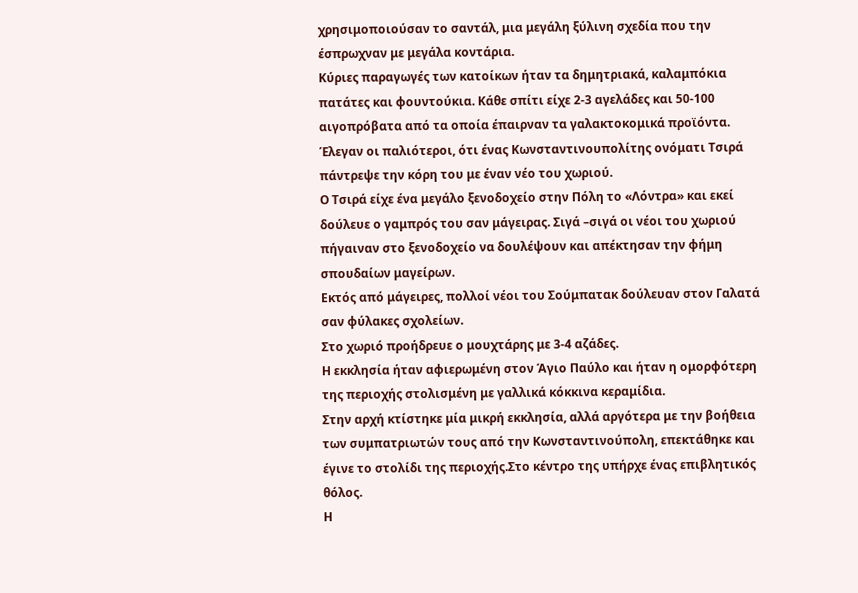χρησιμοποιούσαν το σαντάλ, μια μεγάλη ξύλινη σχεδία που την έσπρωχναν με μεγάλα κοντάρια.
Κύριες παραγωγές των κατοίκων ήταν τα δημητριακά, καλαμπόκια πατάτες και φουντούκια. Κάθε σπίτι είχε 2-3 αγελάδες και 50-100 αιγοπρόβατα από τα οποία έπαιρναν τα γαλακτοκομικά προϊόντα.
Έλεγαν οι παλιότεροι, ότι ένας Κωνσταντινουπολίτης ονόματι Τσιρά πάντρεψε την κόρη του με έναν νέο του χωριού.
Ο Τσιρά είχε ένα μεγάλο ξενοδοχείο στην Πόλη το «Λόντρα» και εκεί δούλευε ο γαμπρός του σαν μάγειρας. Σιγά –σιγά οι νέοι του χωριού πήγαιναν στο ξενοδοχείο να δουλέψουν και απέκτησαν την φήμη σπουδαίων μαγείρων.
Εκτός από μάγειρες, πολλοί νέοι του Σούμπατακ δούλευαν στον Γαλατά σαν φύλακες σχολείων.
Στο χωριό προήδρευε ο μουχτάρης με 3-4 αζάδες.
Η εκκλησία ήταν αφιερωμένη στον Άγιο Παύλο και ήταν η ομορφότερη της περιοχής στολισμένη με γαλλικά κόκκινα κεραμίδια.
Στην αρχή κτίστηκε μία μικρή εκκλησία, αλλά αργότερα με την βοήθεια των συμπατριωτών τους από την Κωνσταντινούπολη, επεκτάθηκε και έγινε το στολίδι της περιοχής.Στο κέντρο της υπήρχε ένας επιβλητικός θόλος.
Η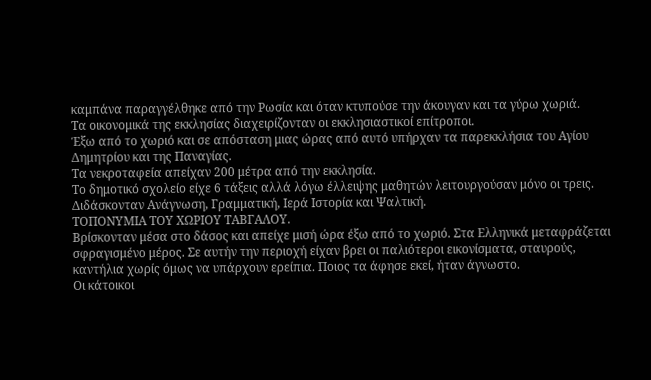καμπάνα παραγγέλθηκε από την Ρωσία και όταν κτυπούσε την άκουγαν και τα γύρω χωριά.
Τα οικονομικά της εκκλησίας διαχειρίζονταν οι εκκλησιαστικοί επίτροποι.
Έξω από το χωριό και σε απόσταση μιας ώρας από αυτό υπήρχαν τα παρεκκλήσια του Αγίου Δημητρίου και της Παναγίας.
Τα νεκροταφεία απείχαν 200 μέτρα από την εκκλησία.
Το δημοτικό σχολείο είχε 6 τάξεις αλλά λόγω έλλειψης μαθητών λειτουργούσαν μόνο οι τρεις. Διδάσκονταν Ανάγνωση, Γραμματική, Ιερά Ιστορία και Ψαλτική.
ΤΟΠΟΝΥΜΙΑ ΤΟΥ ΧΩΡΙΟΥ ΤΑΒΓΑΛΟΥ.
Βρίσκονταν μέσα στο δάσος και απείχε μισή ώρα έξω από το χωριό. Στα Ελληνικά μεταφράζεται σφραγισμένο μέρος. Σε αυτήν την περιοχή είχαν βρει οι παλιότεροι εικονίσματα, σταυρούς, καντήλια χωρίς όμως να υπάρχουν ερείπια. Ποιος τα άφησε εκεί, ήταν άγνωστο.
Οι κάτοικοι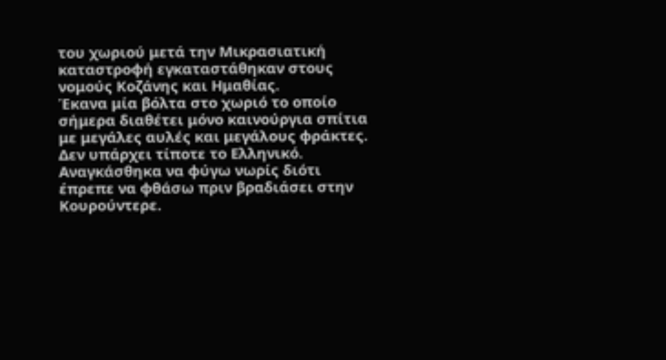του χωριού μετά την Μικρασιατική καταστροφή εγκαταστάθηκαν στους νομούς Κοζάνης και Ημαθίας.
Έκανα μία βόλτα στο χωριό το οποίο σήμερα διαθέτει μόνο καινούργια σπίτια με μεγάλες αυλές και μεγάλους φράκτες.
Δεν υπάρχει τίποτε το Ελληνικό. Αναγκάσθηκα να φύγω νωρίς διότι έπρεπε να φθάσω πριν βραδιάσει στην Κουρούντερε.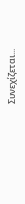Συνεχίζεται...